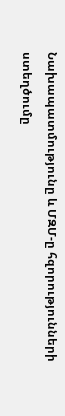Նախապատմությունը և ՄԶՄ-ը հզորությունների ստեղծումը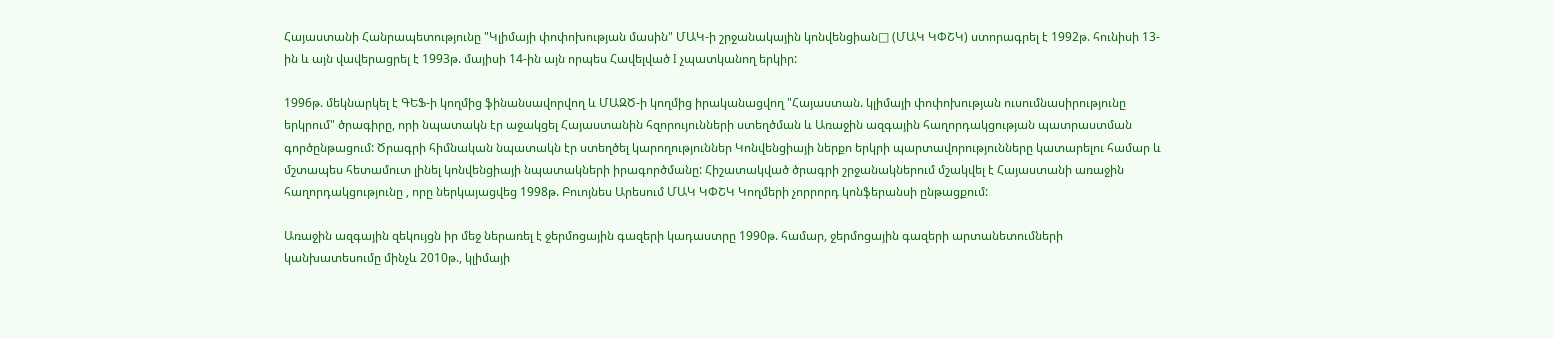Հայաստանի Հանրապետությունը "Կլիմայի փոփոխության մասին" ՄԱԿ-ի շրջանակային կոնվենցիան□ (ՄԱԿ ԿՓՇԿ) ստորագրել է 1992թ. հունիսի 13-ին և այն վավերացրել է 1993թ. մայիսի 14-ին այն որպես Հավելված I չպատկանող երկիր:

1996թ. մեկնարկել է ԳԵՖ-ի կողմից ֆինանսավորվող և ՄԱԶԾ-ի կողմից իրականացվող "Հայաստան. կլիմայի փոփոխության ուսումնասիրությունը երկրում" ծրագիրը, որի նպատակն էր աջակցել Հայաստանին հզորույունների ստեղծման և Առաջին ազգային հաղորդակցության պատրաստման գործընթացում: Ծրագրի հիմնական նպատակն էր ստեղծել կարողություններ Կոնվենցիայի ներքո երկրի պարտավորությունները կատարելու համար և մշտապես հետամուտ լինել կոնվենցիայի նպատակների իրագործմանը: Հիշատակված ծրագրի շրջանակներում մշակվել է Հայաստանի առաջին հաղորդակցությունը , որը ներկայացվեց 1998թ. Բուոյնես Արեսում ՄԱԿ ԿՓՇԿ Կողմերի չորրորդ կոնֆերանսի ընթացքում:

Առաջին ազգային զեկույցն իր մեջ ներառել է ջերմոցային գազերի կադաստրը 1990թ. համար, ջերմոցային գազերի արտանետումների կանխատեսումը մինչև 2010թ., կլիմայի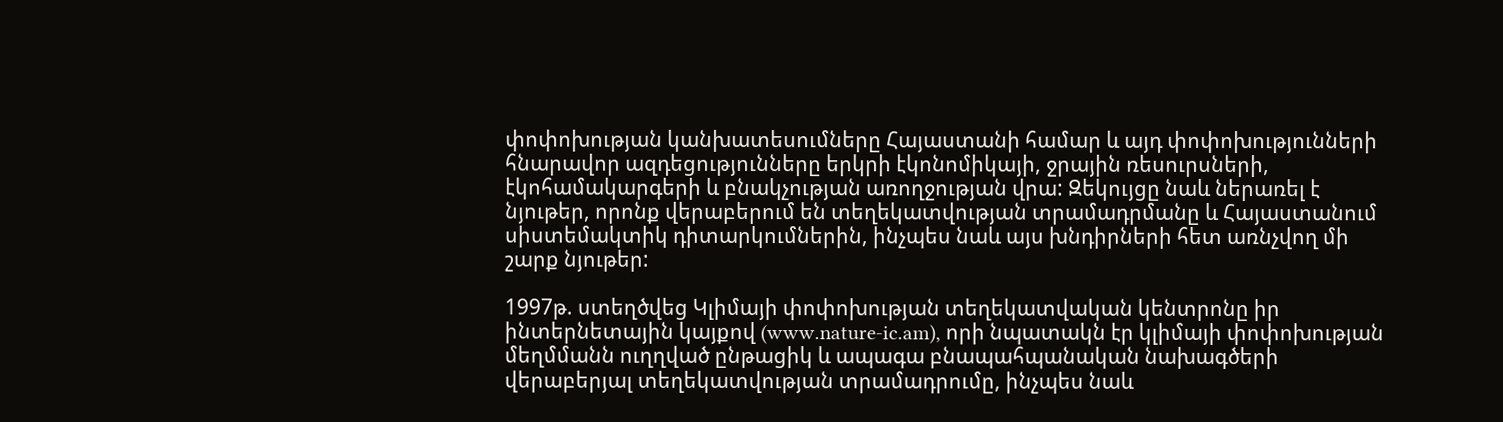փոփոխության կանխատեսումները Հայաստանի համար և այդ փոփոխությունների հնարավոր ազդեցությունները երկրի էկոնոմիկայի, ջրային ռեսուրսների, էկոհամակարգերի և բնակչության առողջության վրա: Զեկույցը նաև ներառել է նյութեր, որոնք վերաբերում են տեղեկատվության տրամադրմանը և Հայաստանում սիստեմակտիկ դիտարկումներին, ինչպես նաև այս խնդիրների հետ առնչվող մի շարք նյութեր:

1997թ. ստեղծվեց Կլիմայի փոփոխության տեղեկատվական կենտրոնը իր ինտերնետային կայքով (www.nature-ic.am), որի նպատակն էր կլիմայի փոփոխության մեղմմանն ուղղված ընթացիկ և ապագա բնապահպանական նախագծերի վերաբերյալ տեղեկատվության տրամադրումը, ինչպես նաև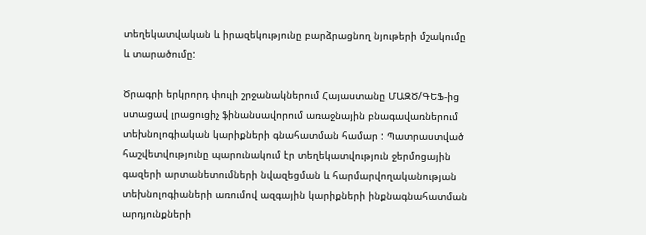տեղեկատվական և իրազեկությունը բարձրացնող նյութերի մշակումը և տարածումը:

Ծրագրի երկրորդ փուլի շրջանակներում Հայաստանը ՄԱԶԾ/ԳԵՖ-ից ստացավ լրացուցիչ ֆինանսավորում առաջնային բնագավառներում տեխնոլոգիական կարիքների գնահատման համար : Պատրաստված հաշվետվությունը պարունակում էր տեղեկատվություն ջերմոցային գազերի արտանետումների նվազեցման և հարմարվողականության տեխնոլոգիաների առումով ազգային կարիքների ինքնագնահատման արդյունքների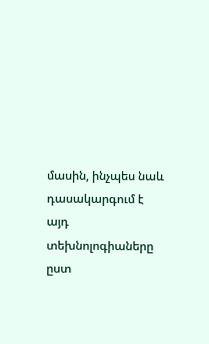մասին, ինչպես նաև դասակարգում է այդ տեխնոլոգիաները ըստ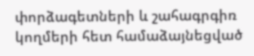փորձագետների և շահագրգիռ կողմերի հետ համաձայնեցված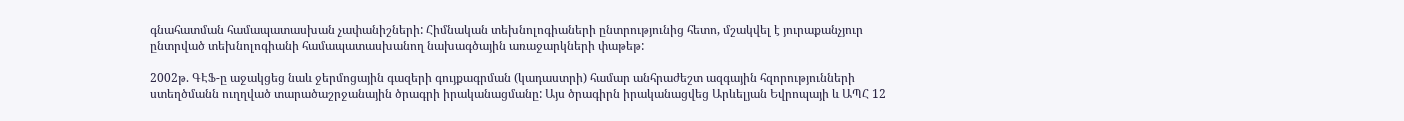գնահատման համապատասխան չափանիշների: Հիմնական տեխնոլոգիաների ընտրությունից հետո, մշակվել է յուրաքանչյուր ընտրված տեխնոլոգիանի համապատասխանող նախագծային առաջարկների փաթեթ:

2002թ. ԳԷՖ-ը աջակցեց նաև ջերմոցային գազերի գույքագրման (կադաստրի) համար անհրաժեշտ ազգային հզորությունների ստեղծմանն ուղղված տարածաշրջանային ծրագրի իրականացմանը: Այս ծրագիրն իրականացվեց Արևելյան Եվրոպայի և ԱՊՀ 12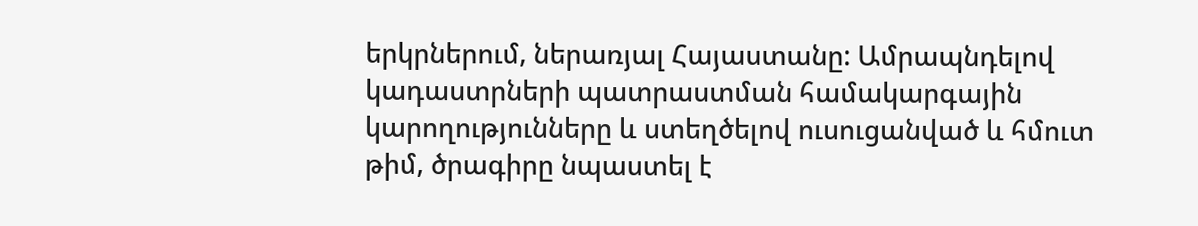երկրներում, ներառյալ Հայաստանը: Ամրապնդելով կադաստրների պատրաստման համակարգային կարողությունները և ստեղծելով ուսուցանված և հմուտ թիմ, ծրագիրը նպաստել է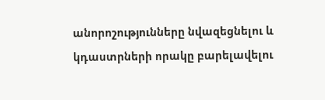անորոշությունները նվազեցնելու և կդաստրների որակը բարելավելու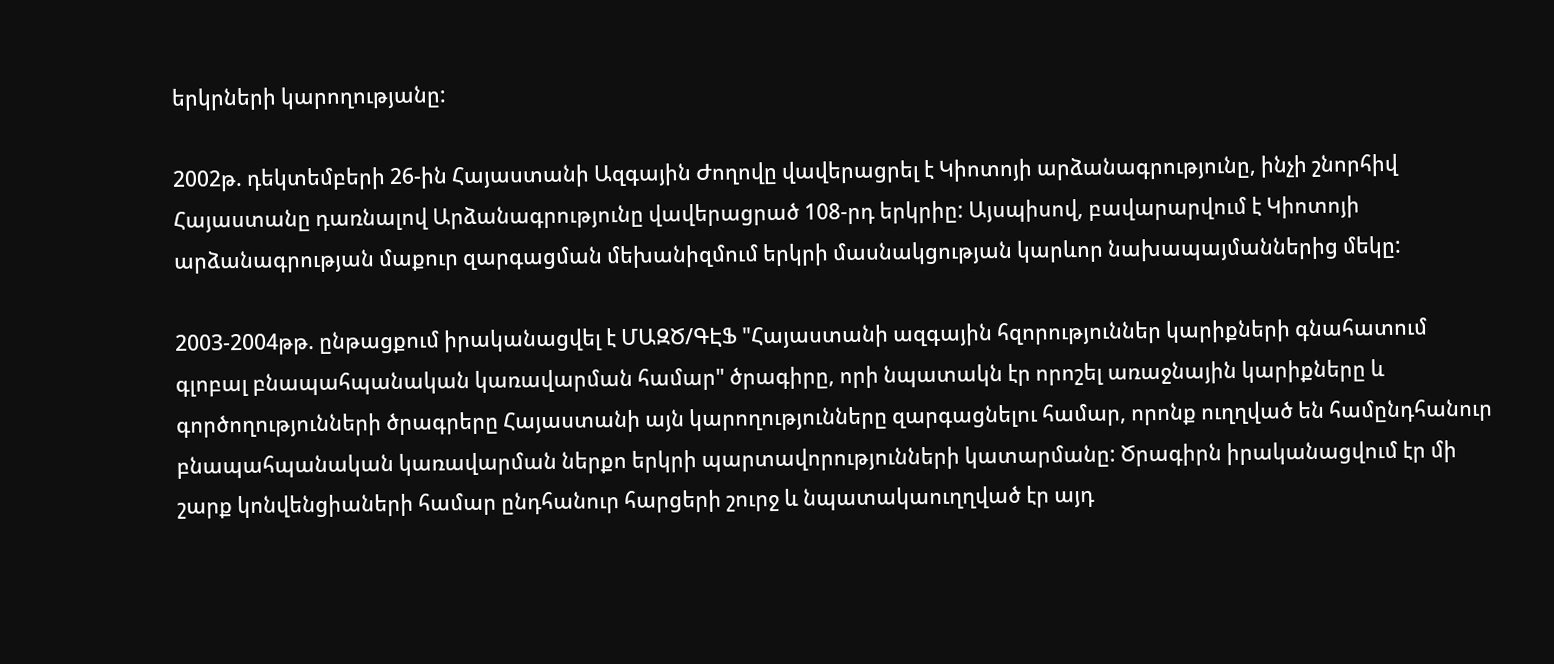երկրների կարողությանը:

2002թ. դեկտեմբերի 26-ին Հայաստանի Ազգային Ժողովը վավերացրել է Կիոտոյի արձանագրությունը, ինչի շնորհիվ Հայաստանը դառնալով Արձանագրությունը վավերացրած 108-րդ երկրիը: Այսպիսով, բավարարվում է Կիոտոյի արձանագրության մաքուր զարգացման մեխանիզմում երկրի մասնակցության կարևոր նախապայմաններից մեկը:

2003-2004թթ. ընթացքում իրականացվել է ՄԱԶԾ/ԳԷՖ "Հայաստանի ազգային հզորություններ կարիքների գնահատում գլոբալ բնապահպանական կառավարման համար" ծրագիրը, որի նպատակն էր որոշել առաջնային կարիքները և գործողությունների ծրագրերը Հայաստանի այն կարողությունները զարգացնելու համար, որոնք ուղղված են համընդհանուր բնապահպանական կառավարման ներքո երկրի պարտավորությունների կատարմանը: Ծրագիրն իրականացվում էր մի շարք կոնվենցիաների համար ընդհանուր հարցերի շուրջ և նպատակաուղղված էր այդ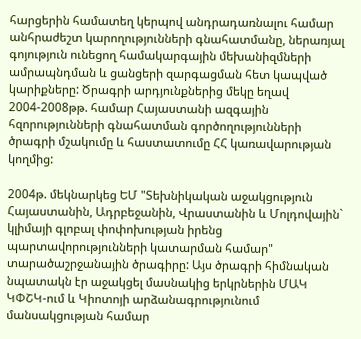հարցերին համատեղ կերպով անդրադառնալու համար անհրաժեշտ կարողությունների գնահատմանը, ներառյալ գոյություն ունեցող համակարգային մեխանիզմների ամրապնդման և ցանցերի զարգացման հետ կապված կարիքները: Ծրագրի արդյունքներից մեկը եղավ 2004-2008թթ. համար Հայաստանի ազգային հզորությունների գնահատման գործողությունների ծրագրի մշակումը և հաստատումը ՀՀ կառավարության կողմից:

2004թ. մեկնարկեց ԵՄ "Տեխնիկական աջակցություն Հայաստանին, Ադրբեջանին, Վրաստանին և Մոլդովային` կլիմայի գլոբալ փոփոխության իրենց պարտավորությունների կատարման համար" տարածաշրջանային ծրագիրը: Այս ծրագրի հիմնական նպատակն էր աջակցել մասնակից երկրներին ՄԱԿ ԿՓՇԿ-ում և Կիոտոյի արձանագրությունում մանսակցության համար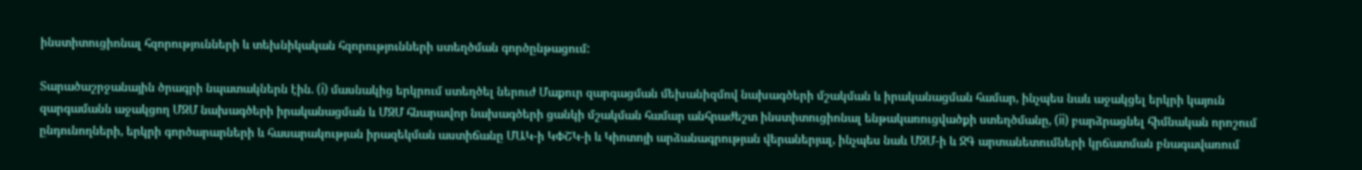ինստիտուցիոնալ հզորությունների և տեխնիկական հզորությունների ստեղծման գործընթացում:

Տարածաշրջանային ծրագրի նպատակներն էին. (i) մասնակից երկրում ստեղծել ներուժ Մաքուր զարգացման մեխանիզմով նախագծերի մշակման և իրականացման համար, ինչպես նաև աջակցել երկրի կայուն զարգամանն աջակցող ՄԶՄ նախագծերի իրականացման և ՄԶՄ հնարավոր նախագծերի ցանկի մշակման համար անհրաժեշտ ինստիտուցիոնալ ենթակառուցվածքի ստեղծմանը, (ii) բարձրացնել հիմնական որոշում ընդունողների, երկրի գործարարների և հասարակության իրազեկման աստիճանը ՄԱԿ-ի ԿՓՇԿ-ի և Կիոտոյի արձանագրության վերաներյալ, ինչպես նաև ՄԶՄ-ի և ՋԳ արտանետումների կրճատման բնագավառում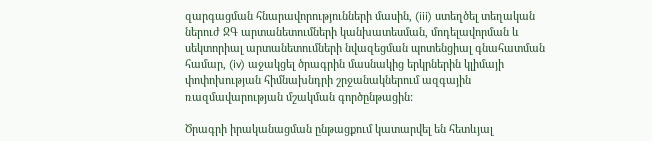զարգացման հնարավորությունների մասին, (iii) ստեղծել տեղական ներուժ ՋԳ արտանետումների կանխատեսման, մոդելավորման և սեկտորիալ արտանետումների նվազեցման պոտենցիալ գնահատման համար, (iv) աջակցել ծրագրին մասնակից երկրներին կլիմայի փոփոխության հիմնախնդրի շրջանակներում ազգային ռազմավարության մշակման գործընթացին:

Ծրագրի իրականացման ընթացքում կատարվել են հետևյալ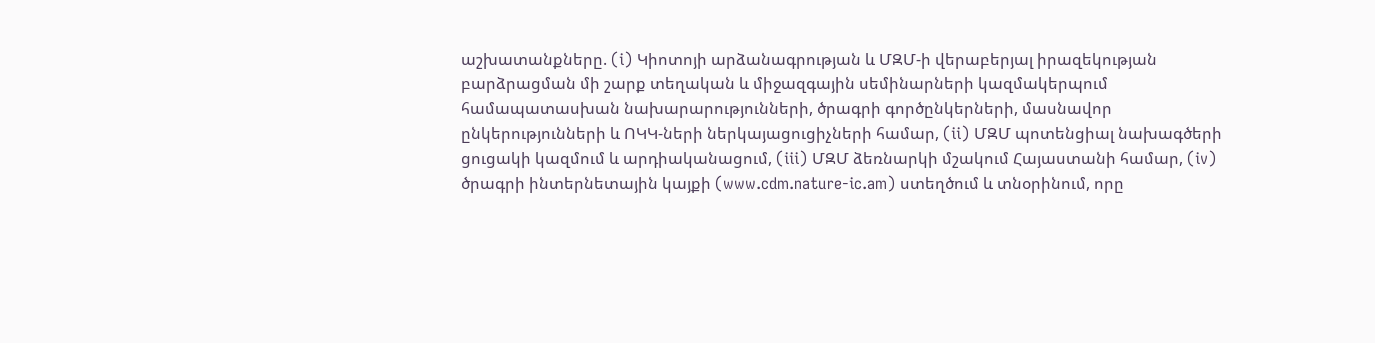աշխատանքները. (i) Կիոտոյի արձանագրության և ՄԶՄ-ի վերաբերյալ իրազեկության բարձրացման մի շարք տեղական և միջազգային սեմինարների կազմակերպում համապատասխան նախարարությունների, ծրագրի գործընկերների, մասնավոր ընկերությունների և ՈԿԿ-ների ներկայացուցիչների համար, (ii) ՄԶՄ պոտենցիալ նախագծերի ցուցակի կազմում և արդիականացում, (iii) ՄԶՄ ձեռնարկի մշակում Հայաստանի համար, (iv) ծրագրի ինտերնետային կայքի (www.cdm.nature-ic.am) ստեղծում և տնօրինում, որը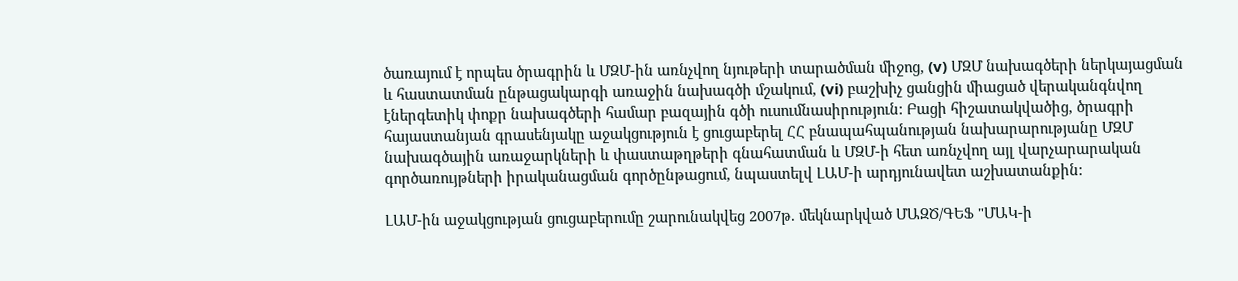ծառայում է որպես ծրագրին և ՄԶՄ-ին առնչվող նյութերի տարածման միջոց, (v) ՄԶՄ նախագծերի ներկայացման և հաստատման ընթացակարգի առաջին նախագծի մշակում, (vi) բաշխիչ ցանցին միացած վերականգնվող էներգետիկ փոքր նախագծերի համար բազային գծի ուսումնասիրություն: Բացի հիշատակվածից, ծրագրի հայաստանյան գրասենյակը աջակցություն է ցուցաբերել ՀՀ բնապահպանության նախարարությանը ՄԶՄ նախագծային առաջարկների և փաստաթղթերի գնահատման և ՄԶՄ-ի հետ առնչվող այլ վարչարարական գործառույթների իրականացման գործընթացում, նպաստելվ ԼԱՄ-ի արդյունավետ աշխատանքին:

ԼԱՄ-ին աջակցության ցուցաբերումը շարունակվեց 2007թ. մեկնարկված ՄԱԶԾ/ԳԵՖ "ՄԱԿ-ի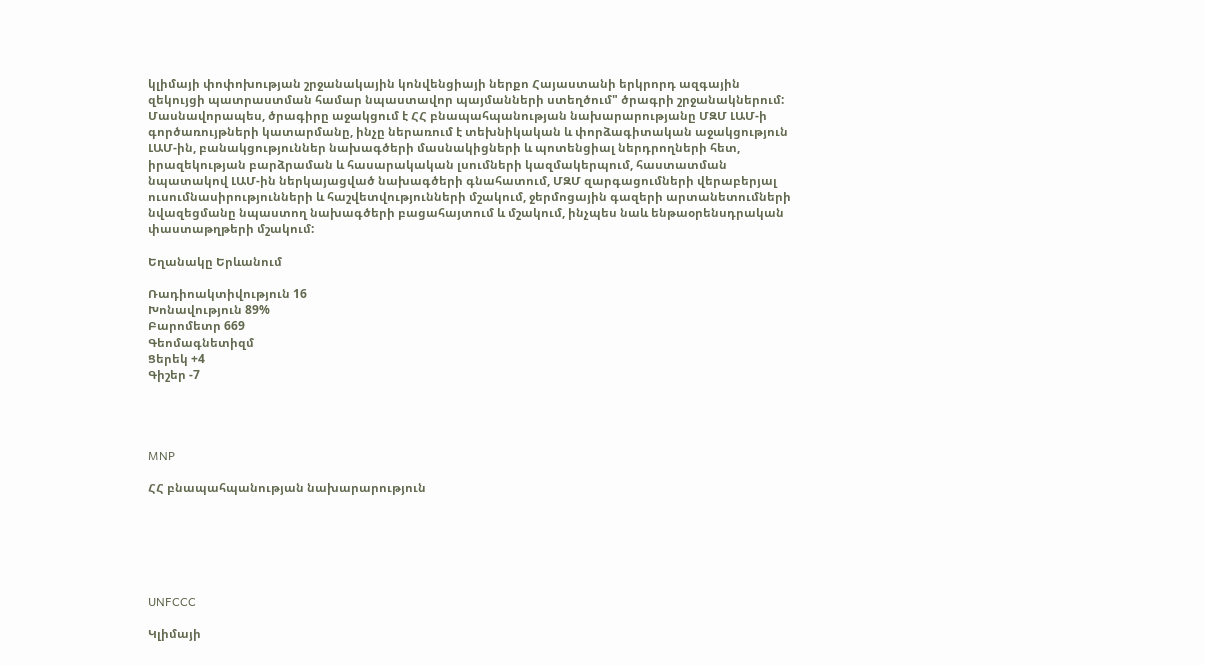կլիմայի փոփոխության շրջանակային կոնվենցիայի ներքո Հայաստանի երկրորդ ազգային զեկույցի պատրաստման համար նպաստավոր պայմանների ստեղծում" ծրագրի շրջանակներում: Մասնավորապես, ծրագիրը աջակցում է ՀՀ բնապահպանության նախարարությանը ՄԶՄ ԼԱՄ-ի գործառույթների կատարմանը, ինչը ներառում է տեխնիկական և փորձագիտական աջակցություն ԼԱՄ-ին, բանակցություններ նախագծերի մասնակիցների և պոտենցիալ ներդրողների հետ, իրազեկության բարձրաման և հասարակական լսումների կազմակերպում, հաստատման նպատակով ԼԱՄ-ին ներկայացված նախագծերի գնահատում, ՄԶՄ զարգացումների վերաբերյալ ուսումնասիրությունների և հաշվետվությունների մշակում, ջերմոցային գազերի արտանետումների նվազեցմանը նպաստող նախագծերի բացահայտում և մշակում, ինչպես նաև ենթաօրենսդրական փաստաթղթերի մշակում:

Եղանակը Երևանում

Ռադիոակտիվություն 16
Խոնավություն 89%
Բարոմետր 669
Գեոմագնետիզմ
Ցերեկ +4
Գիշեր -7




MNP

ՀՀ բնապահպանության նախարարություն






UNFCCC

Կլիմայի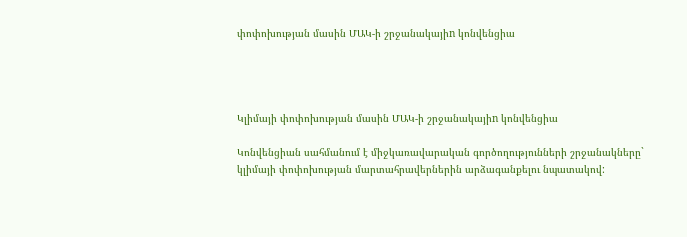փոփոխության մասին ՄԱԿ-ի շրջանակայիn կոնվենցիա




Կլիմայի փոփոխության մասին ՄԱԿ-ի շրջանակայիn կոնվենցիա

Կոնվենցիան սահմանում է միջկառավարական գործողությունների շրջանակները` կլիմայի փոփոխության մարտահրավերներին արձագանքելու նպատակով: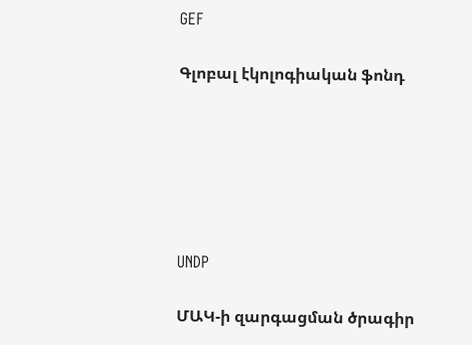GEF

Գլոբալ էկոլոգիական ֆոնդ






UNDP

ՄԱԿ-ի զարգացման ծրագիր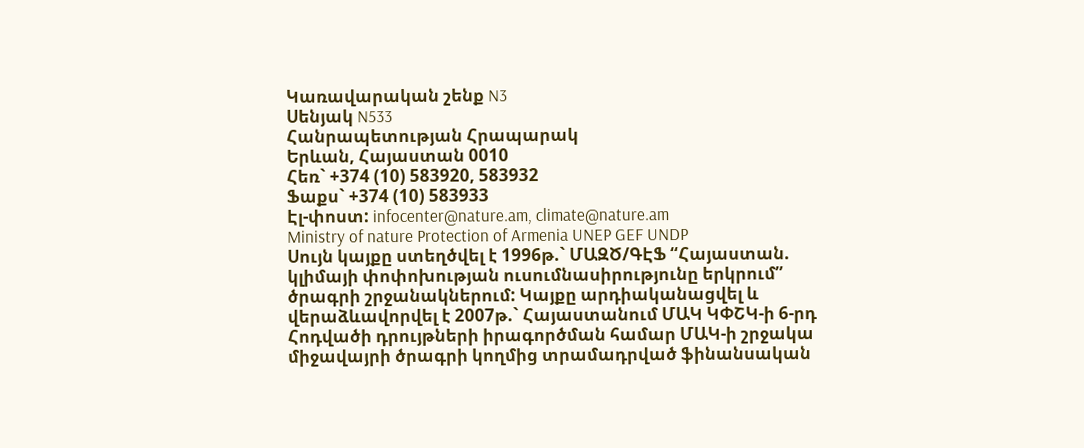Կառավարական շենք N3
Սենյակ N533
Հանրապետության Հրապարակ
Երևան, Հայաստան 0010
Հեռ` +374 (10) 583920, 583932
Ֆաքս` +374 (10) 583933
Էլ-փոստ: infocenter@nature.am, climate@nature.am
Ministry of nature Protection of Armenia UNEP GEF UNDP
Սույն կայքը ստեղծվել է 1996թ.` ՄԱԶԾ/ԳԷՖ “Հայաստան. կլիմայի փոփոխության ուսումնասիրությունը երկրում” ծրագրի շրջանակներում: Կայքը արդիականացվել և վերաձևավորվել է 2007թ.` Հայաստանում ՄԱԿ ԿՓՇԿ-ի 6-րդ Հոդվածի դրույթների իրագործման համար ՄԱԿ-ի շրջակա միջավայրի ծրագրի կողմից տրամադրված ֆինանսական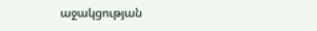աջակցության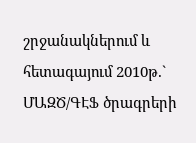շրջանակներում և հետագայում 2010թ.` ՄԱԶԾ/ԳԷՖ ծրագրերի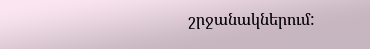շրջանակներում: